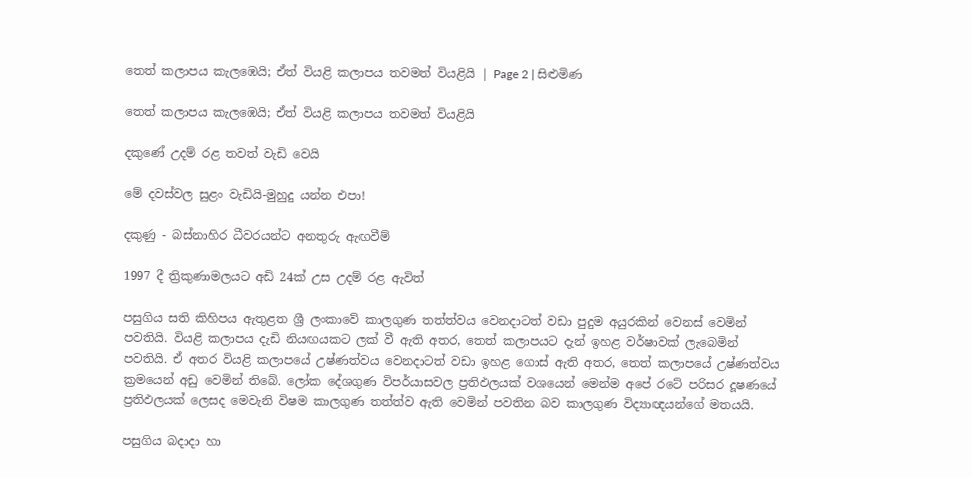තෙත් කලාපය කැලඹෙයි; ඒත් වියළි කලාපය තවමත් වියළියි | Page 2 | සිළුමිණ

තෙත් කලාපය කැලඹෙයි; ඒත් වියළි කලාපය තවමත් වියළියි

දකුණේ උදම් රළ තවත් වැඩි වෙයි

මේ දවස්වල සුළං වැඩියි-මුහුදු යන්න එපා!

දකුණු - බස්නාහිර ධීවරයන්ට අනතුරු ඇඟවීම්

1997 දී ත්‍රිකුණාමලයට අඩි 24ක් උස උදම් රළ ඇවිත්

පසුගිය සති කිහිපය ඇතුළත ශ්‍රී ලංකාවේ කාලගුණ තත්ත්වය වෙනදාටත් වඩා පුදුම අයුරකින් වෙනස් වෙමින් පවතියි. වියළි කලාපය දැඩි නියඟයකට ලක් වී ඇති අතර, තෙත් කලාපයට දැන් ඉහළ වර්ෂාවක් ලැබෙමින් පවතියි. ඒ අතර වියළි කලාපයේ උෂ්ණත්වය වෙනදාටත් වඩා ඉහළ ගොස් ඇති අතර, තෙත් කලාපයේ උෂ්ණත්වය ක්‍රමයෙන් අඩු වෙමින් තිබේ. ලෝක දේශගුණ විපර්යාසවල ප්‍රතිඵලයක් වශයෙන් මෙන්ම අපේ රටේ පරිසර දූෂණයේ ප්‍රතිඵලයක් ලෙසද මෙවැනි විෂම කාලගුණ තත්ත්ව ඇති වෙමින් පවතින බව කාලගුණ විද්‍යාඥයන්ගේ මතයයි.

පසුගිය බදාදා හා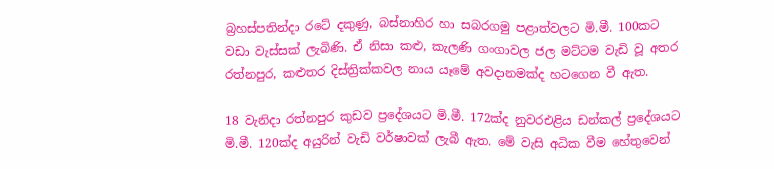බ්‍රහස්පතින්දා රටේ දකුණු, බස්නාහිර හා සබරගමු පළාත්වලට මි.මී. 100කට වඩා වැස්සක් ලැබිණි. ඒ නිසා කළු, කැලණි ගංගාවල ජල මට්ටම වැඩි වූ අතර රත්නපුර, කළුතර දිස්ත්‍රික්කවල නාය යෑමේ අවදානමක්ද හටගෙන වී ඇත.

18 වැනිදා රත්නපුර කුඩව ප්‍රදේශයට මි.මී. 172ක්ද නුවරඑළිය ඩන්කල් ප්‍රදේශයට මි.මී. 120ක්ද අයුරින් වැඩි වර්ෂාවක් ලැබී ඇත. මේ වැසි අධික වීම හේතුවෙන්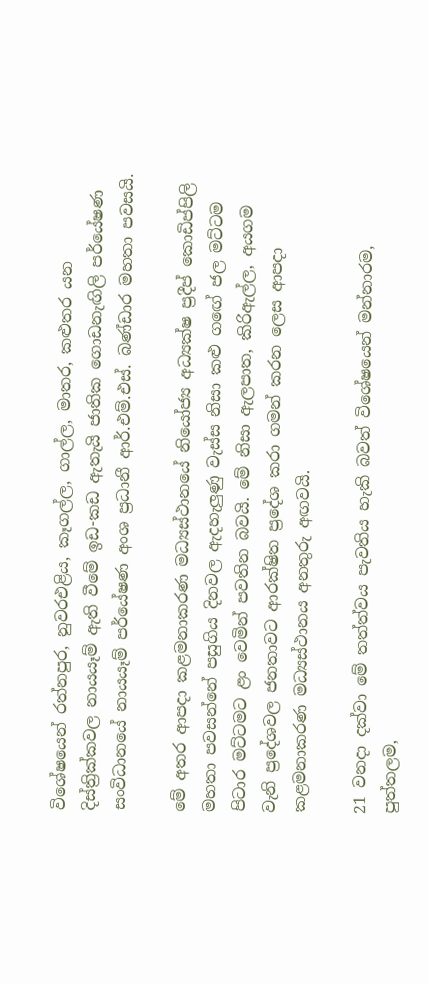විශේෂයෙන් රත්නපුර, නුවරඑළිය, කෑගල්ල, ගාල්ල, මාතර, කළුතර යන දිස්ත්‍රික්කවල නායයෑම් ඇති වීමේ ඉඩ-කඩ ඇතැයි ජාතික ගොඩනැඟිලි පර්යේෂණ සංවිධානයේ නායයෑම් පර්යේෂණ අංශ ප්‍රධානී ආර්.එම්.එස්. බණ්ඩාර මහතා පවසයි.

මේ අතර ආපදා කළමනාකරණ මධ්‍යස්ථානයේ නියෝජ්‍ය අධ්‍යක්ෂ ප්‍රදීප් කොඩිප්පිලි මහතා පවසන්නේ පසුගිය දිනවල ඇදහැලුණු වැස්ස නිසා කළු ග‍ඟේ ජල මට්ටම පිටාර මට්ටමට ළං වෙමින් පවතින බවයි. මේ නිසා ඇලපාත, කිරිඇල්ල, අයගම වැනි ප්‍රදේශවල ජනතාවට ආරක්ෂිත ප්‍රදේශ කරා ගමන් කරන ලෙස ආපදා කළමනාකරණ මධ්‍යස්ථානය අනතුරු අඟවයි.

21 වනදා දක්වා මේ තත්ත්වය පැවතිය හැකි බවත් විශේෂයෙන් මන්නාරම, පුත්තලම,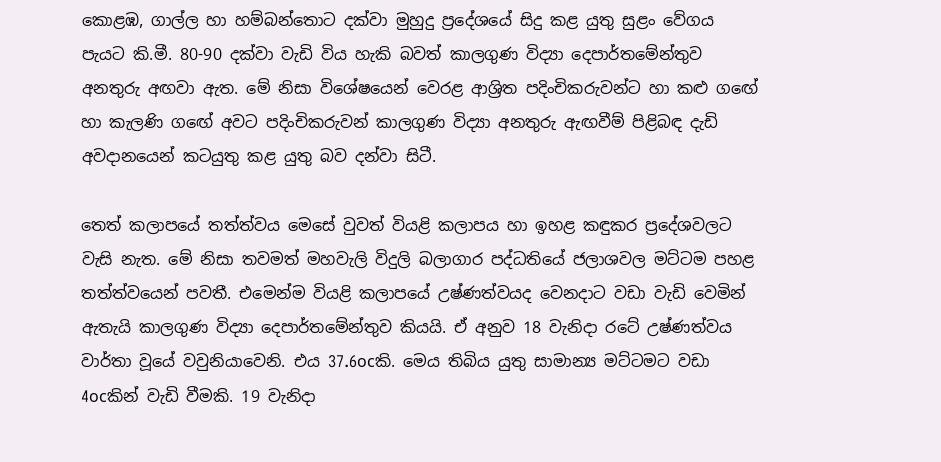කොළඹ, ගාල්ල හා හම්බන්තොට දක්වා මුහුදු ප්‍රදේශයේ සිදු කළ යුතු සුළං වේගය පැයට කි.මී. 80-90 දක්වා වැඩි විය හැකි බවත් කාලගුණ විද්‍යා දෙපාර්තමේන්තුව අනතුරු අඟවා ඇත. මේ නිසා විශේෂයෙන් වෙරළ ආශ්‍රිත පදිංචිකරුවන්ට හා කළු ග‍ඟේ හා කැලණි ග‍ඟේ අවට පදිංචිකරුවන් කාලගුණ විද්‍යා අනතුරු ඇඟවීම් පිළිබඳ දැඩි අවදානයෙන් කටයුතු කළ යුතු බව දන්වා සිටී.

තෙත් කලාපයේ තත්ත්වය මෙසේ වුවත් වියළි කලාපය හා ඉහළ කඳුකර ප්‍රදේශවලට වැසි නැත. මේ නිසා තවමත් මහවැලි විදුලි බලාගාර පද්ධතියේ ජලාශවල මට්ටම පහළ තත්ත්වයෙන් පවතී. එමෙන්ම වියළි කලාපයේ උෂ්ණත්වයද වෙනදාට වඩා වැඩි වෙමින් ඇතැයි කාලගුණ විද්‍යා දෙපාර්තමේන්තුව කියයි. ඒ අනුව 18 වැනිදා රටේ උෂ්ණත්වය වාර්තා වූයේ වවුනියාවෙනි. එය 37.6ocකි. මෙය තිබිය යුතු සාමාන්‍ය මට්ටමට වඩා 4ocකින් වැඩි වීමකි. 19 වැනිදා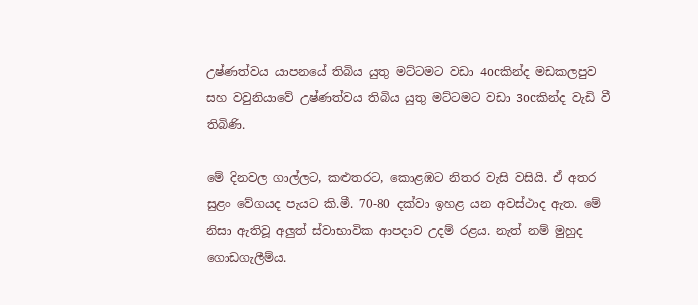උෂ්ණත්වය යාපනයේ තිබිය යුතු මට්ටමට වඩා 4ocකින්ද මඩකලපුව සහ වවුනියාවේ උෂ්ණත්වය තිබිය යුතු මට්ටමට වඩා 3ocකින්ද වැඩි වී තිබිණි.

මේ දිනවල ගාල්ලට, කළුතරට, කොළඹට නිතර වැසි වසියි. ඒ අතර සුළං වේගයද පැයට කි.මී. 70-80 දක්වා ඉහළ යන අවස්ථාද ඇත. මේ නිසා ඇතිවූ අලුත් ස්වාභාවික ආපදාව උදම් රළය. නැත් නම් මුහුද ගොඩගැලීම්ය.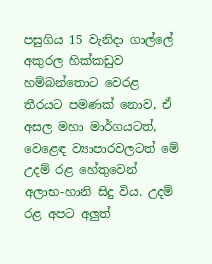පසුගිය 15 වැනිදා ගාල්ලේ අකුරල හික්කඩුව හම්බන්තොට වෙරළ තීරයට පමණක් නොව, ඒ අසල මහා මාර්ගයටත්, වෙළෙඳ ව්‍යාපාරවලටත් මේ උදම් රළ හේතුවෙන් අලාභ-හානි සිදු විය. උදම් රළ අපට අලුත්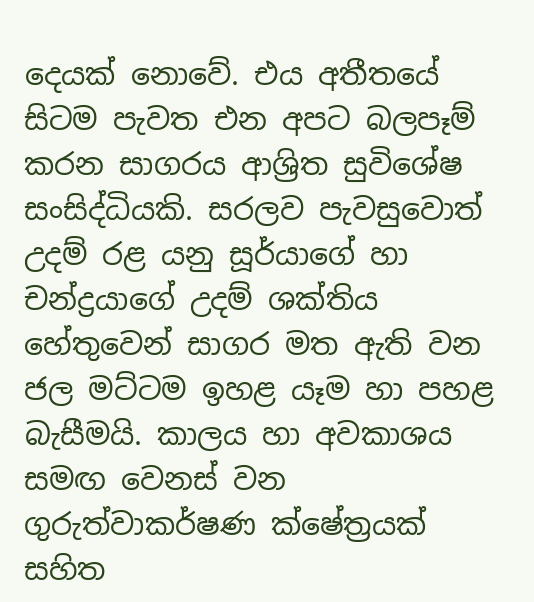දෙයක් නොවේ. එය අතීතයේ සිටම පැවත එන අපට බලපෑම් කරන සාගරය ආශ්‍රිත සුවිශේෂ සංසිද්ධියකි. සරලව පැවසුවොත් උදම් රළ යනු සූර්යාගේ හා චන්ද්‍රයාගේ උදම් ශක්තිය හේතුවෙන් සාගර මත ඇති වන ජල මට්ටම ඉහළ යෑම හා පහළ බැසීමයි. කාලය හා අවකාශය සමඟ වෙනස් වන ගුරුත්වාකර්ෂණ ක්ෂේත්‍රයක් සහිත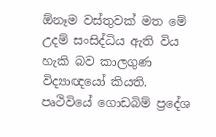ඕනෑම වස්තුවක් මත මේ උදම් සංසිද්ධිය ඇති විය හැකි බව කාලගුණ විද්‍යාඥයෝ කියති. පෘථිවියේ ගොඩබිම් ප්‍රදේශ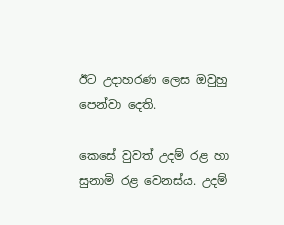ඊට උදාහරණ ලෙස ඔවුහු පෙන්වා දෙති.

කෙසේ වුවත් උදම් රළ හා සුනාමි රළ වෙනස්ය. උදම්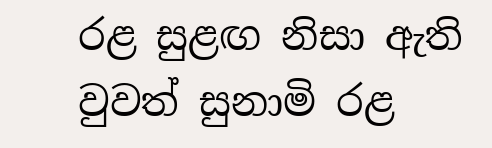රළ සුළඟ නිසා ඇති වුවත් සුනාමි රළ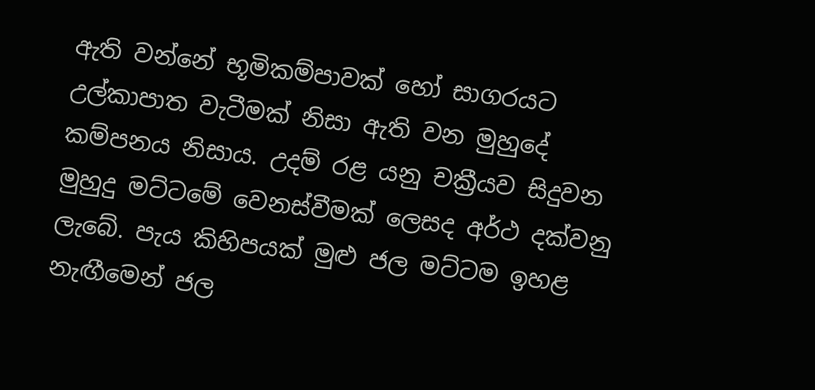ඇති වන්නේ භූමිකම්පාවක් හෝ සාගරයට උල්කාපාත වැටීමක් නිසා ඇති වන මුහුදේ කම්පනය නිසාය. උදම් රළ යනු චක්‍රීයව සිදුවන මුහුදු මට්ටමේ වෙනස්වීමක් ලෙසද අර්ථ දක්වනු ලැබේ. පැය කිහිපයක් මුළු ජල මට්ටම ඉහළ නැඟීමෙන් ජල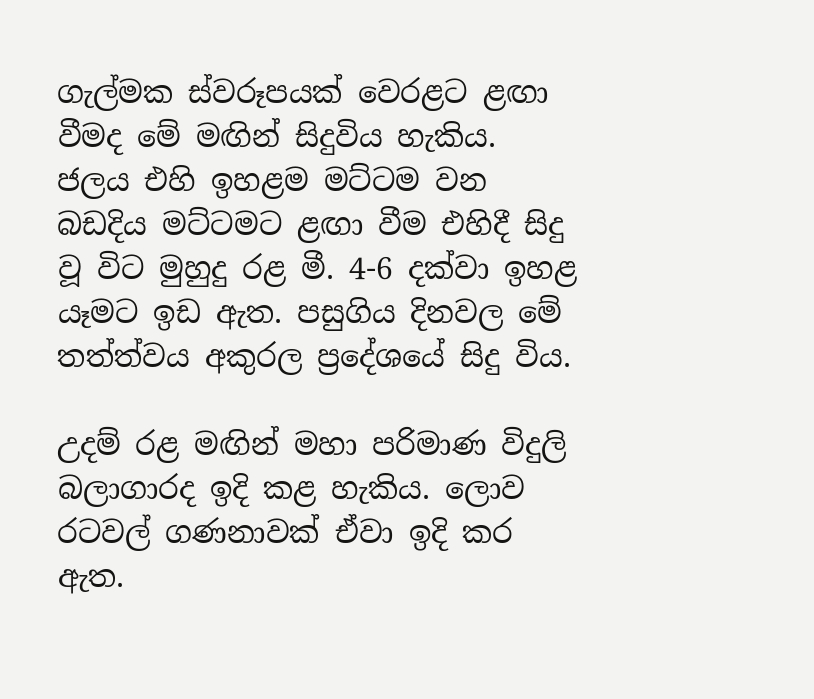ගැල්මක ස්වරූපයක් වෙරළට ළඟා වීමද මේ මඟින් සිදුවිය හැකිය. ජලය එහි ඉහළම මට්ටම වන බඩදිය මට්ටමට ළඟා වීම එහිදී සිදු වූ විට මුහුදු රළ මී. 4-6 දක්වා ඉහළ යෑමට ඉඩ ඇත. පසුගිය දිනවල මේ තත්ත්වය අකුරල ප්‍රදේ‍ශ‍යේ සිදු විය.

උදම් රළ මඟින් මහා පරිමාණ විදුලි බලාගාරද ඉදි කළ හැකිය. ලොව රටවල් ගණනාවක් ඒවා ඉදි කර ඇත.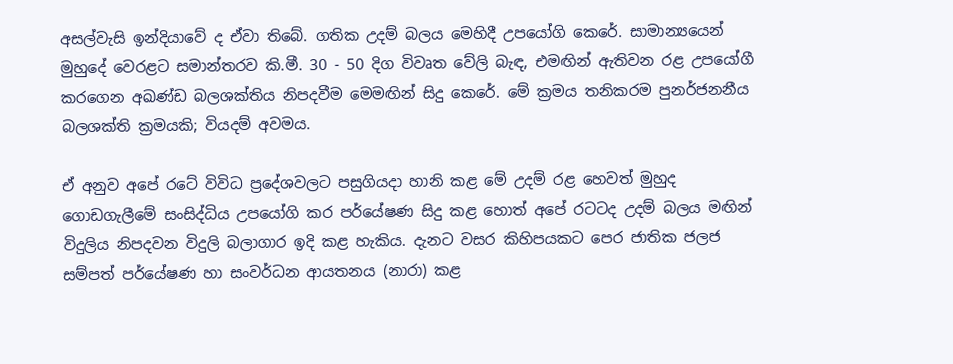අසල්වැසි ඉන්දියාවේ ද ඒවා තිබේ. ගතික උදම් බලය මෙහිදී උපයෝගි කෙරේ. සාමාන්‍යයෙන් මුහුදේ වෙරළට සමාන්තරව කි.මී. 30 - 50 දිග විවෘත වේලි බැඳ, එමඟින් ඇතිවන රළ උපයෝගී කරගෙන අඛණ්ඩ බලශක්තිය නිපදවීම මෙමඟින් සිදු කෙරේ. මේ ක්‍රමය තනිකරම පුනර්ජනනීය බලශක්ති ක්‍රමයකි; වියදම් අවමය.

ඒ අනුව අපේ රටේ විවිධ ප්‍රදේශවලට පසුගියදා හානි කළ මේ උදම් රළ හෙවත් මුහුද ගොඩගැලීමේ සංසිද්ධිය උපයෝගි කර පර්යේෂණ සිදු කළ හොත් අපේ රටටද උදම් බලය මඟින් විදුලිය නිපදවන විදුලි බලාගාර ඉදි කළ හැකිය. දැනට වසර කිහිපයකට පෙර ජාතික ජලජ සම්පත් පර්යේෂණ හා සංවර්ධන ආයතනය (නාරා) කළ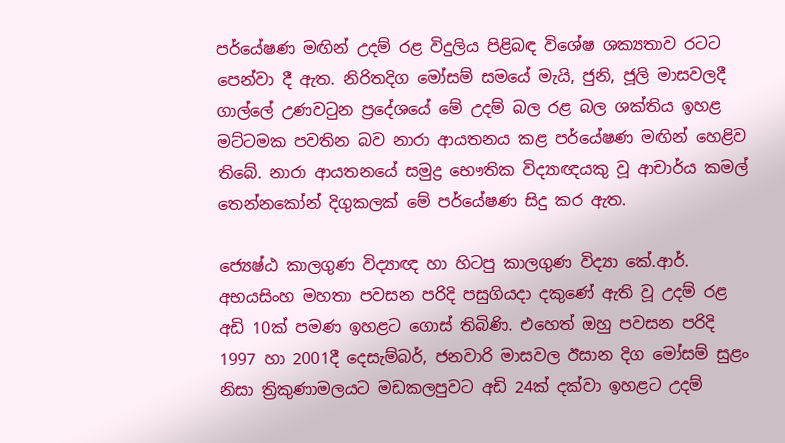පර්යේෂණ මඟින් උදම් රළ විදුලිය පිළිබඳ විශේෂ ශක්‍යතාව රටට පෙන්වා දී ඇත. නිරිතදිග මෝසම් සමයේ මැයි, ජුනි, ජූලි මාසවලදී ගාල්ලේ උණවටුන ප්‍රදේශයේ මේ උදම් බල රළ බල ශක්තිය ඉහළ මට්ටමක පවතින බව නාරා ආයතනය කළ පර්යේෂණ මඟින් හෙළිව තිබේ. නාරා ආයතනයේ සමුද්‍ර භෞතික විද්‍යාඥයකු වූ ආචාර්ය කමල් තෙන්න‍කෝන් දිගුකලක් මේ පර්යේෂණ සිදු කර ඇත.

ජ්‍යෙෂ්ඨ කාලගුණ විද්‍යාඥ හා හිටපු කාලගුණ විද්‍යා කේ.ආර්. අභයසිංහ මහතා පවසන පරිදි පසුගියදා දකුණේ ඇති වූ උදම් රළ අඩි 10ක් පමණ ඉහළට ගොස් තිබිණි. එහෙත් ඔහු පවසන පරිදි 1997 හා 2001දී දෙසැම්බර්, ජනවාරි මාසවල ඊසාන දිග මෝසම් සුළං නිසා ත්‍රිකුණාමලයට මඩකලපුවට අඩි 24ක් දක්වා ඉහළට උදම්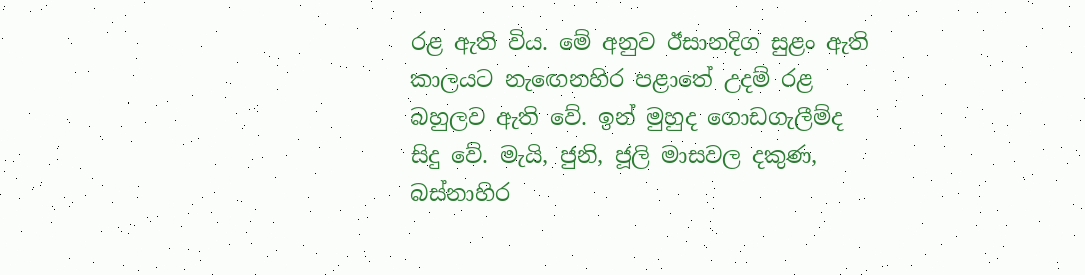රළ ඇති විය. මේ අනුව ඊසානදිග සුළං ඇති කාලයට න‍ැඟෙනහිර පළාතේ උදම් රළ බහුලව ඇති වේ. ඉන් මුහුද ගොඩගැලීම්ද සිදු වේ. මැයි, ජුනි, ජූලි මාසවල දකුණ, බස්නාහිර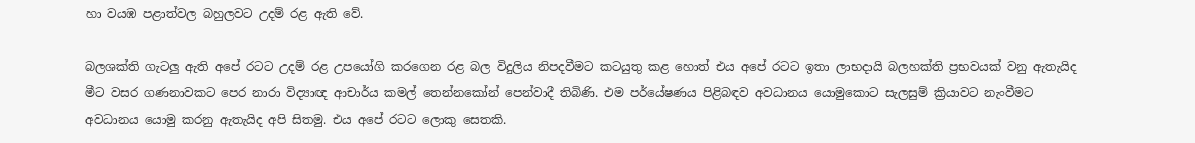හා වයඹ පළාත්වල බහුලවට උදම් රළ ඇති වේ.

බලශක්ති ගැටලු ඇති අපේ රටට උදම් රළ උපයෝගි කරගෙන රළ බල විදුලිය නිපදවීමට කටයුතු කළ හොත් එය අපේ රටට ඉතා ලාභදායි බලහක්ති ප්‍රභවයක් වනු ඇතැයිද මීට වසර ගණනාවකට පෙර නාරා විද්‍යාඥ ආචාර්ය කමල් තෙන්නකෝන් පෙන්වාදී තිබිණි. එම පර්යේෂණය පිළිබඳව අවධානය යොමුකොට සැලසුම් ක්‍රියාවට නැංවීමට අවධානය යොමු කරනු ඇතැයිද අපි සිතමු. එය අපේ රටට ලොකු සෙතකි.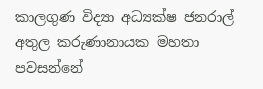කාලගුණ විද්‍යා අධ්‍යක්ෂ ජනරාල් අතුල කරුණානායක මහතා පවසන්නේ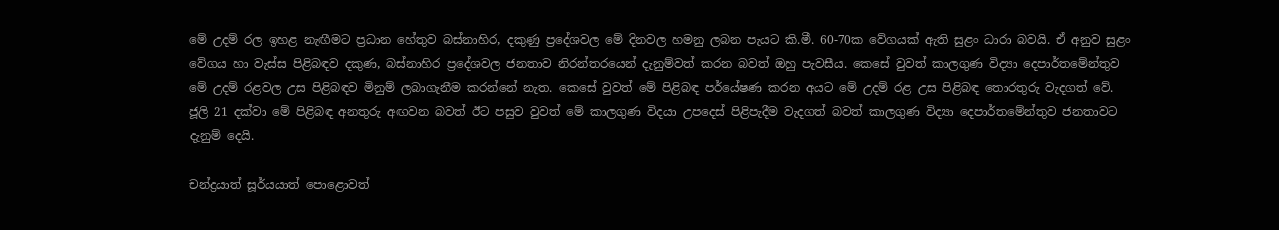මේ උදම් රල ඉහළ නැඟීමට ප්‍රධාන හේතුව බස්නාහිර, දකුණු ප්‍රදේශවල මේ දිනවල හමනු ලබන ‍පැයට කි.මී. 60-70ක වේගයක් ඇති සුළං ධාරා බවයි. ඒ අනුව සුළං වේගය හා වැස්ස පිළිබඳව දකුණ, බස්නාහිර ප්‍රදේශවල ජනතාව නිරන්තරයෙන් දැනුම්වත් කරන බවත් ඔහු පැවසීය. කෙසේ වුවත් කාලගුණ විද්‍යා දෙපාර්තමේන්තුව මේ උදම් රළවල උස පිළිබඳව මිනුම් ලබාගැනීම කරන්නේ නැත. කෙසේ වුවත් මේ පිළිබඳ පර්යේෂණ කරන අයට මේ උදම් රළ උස පිළිබඳ තොරතුරු වැදගත් වේ. ජූලි 21 දක්වා මේ පිළිබඳ අනතුරු අඟවන බවත් ඊට පසුව වුවත් මේ කාලගුණ විදයා උපදෙස් පිළිපැදීම වැදගත් බවත් කාලගුණ විද්‍යා දෙපාර්තමේන්තුව ජනතාවට දැනුම් දෙයි.

චන්ද්‍රයාත් සූර්යයාත් පොළොවත්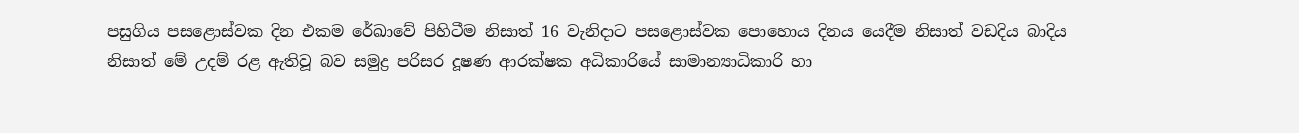පසුගිය පසළොස්වක දින එකම රේඛාවේ පිහිටීම නිසාත් 16 වැනිද‍ාට පසළොස්වක පොහොය දිනය යෙදීම නිසාත් වඩදිය බාදිය නිසාත් මේ උදම් රළ ඇතිවූ බව සමුද්‍ර පරිසර දූෂණ ආරක්ෂක අධිකාරියේ සාමාන්‍යාධිකාරි හා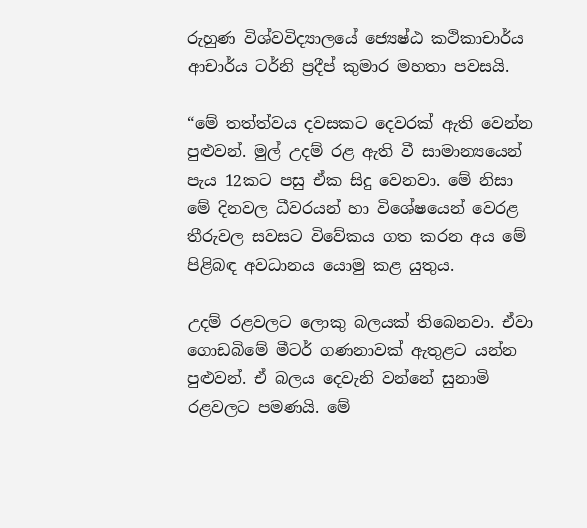රුහුණ විශ්වවිද්‍යාලයේ ජ්‍යෙෂ්ඨ කථිකාචාර්ය ආචාර්ය ටර්නි ප්‍රදීප් කුමාර මහතා පවසයි.

“මේ තත්ත්වය දවසකට දෙවරක් ඇති වෙන්න පුළුවන්. මුල් උදම් රළ ඇති වී සාමාන්‍යයෙන් පැය 12කට පසු ඒක සිදු වෙනවා. මේ නිසා මේ දිනවල ධීවරයන් හා විශේෂයෙන් වෙරළ තීරුවල සවසට විවේකය ගත කරන අය මේ පිළිබඳ අවධානය යොමු කළ යුතුය.

උදම් රළවලට ලොකු බලයක් තිබෙනවා. ඒවා ගොඩබිමේ මීටර් ගණනාවක් ඇතුළට යන්න පුළුවන්. ඒ බලය දෙවැනි වන්නේ සුනාමි රළවලට පමණයි. මේ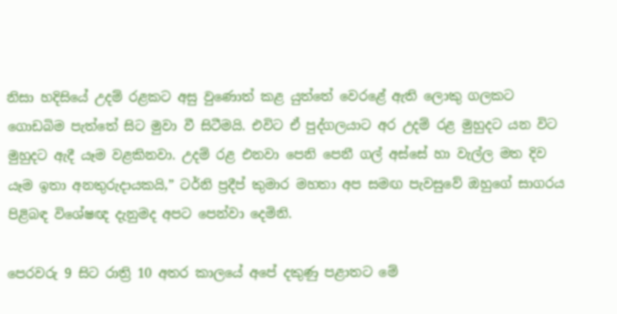නිසා හදිසියේ උදම් රළකට අසු වුණොත් කළ යුත්තේ වෙරළේ ඇති ලොකු ගලකට ගොඩබිම පැත්තේ සිට මුවා වී සිටීමයි. එවිට ඒ පුද්ගලයාට අර උදම් රළ මුහුදට යන විට මුහුදට ඇදී යෑම වළකිනවා. උදම් රළ එනවා පෙනි පෙනී ගල් අස්සේ හා වැල්ල මත දිව යෑම ඉතා අනතුරුදායකයි,” ටර්නි ප්‍රදීප් කුමාර මහතා අප සමඟ පැවසුවේ ඔහුගේ සාගරය පිළිබඳ විශේෂඥ දැනුමද අපට පෙන්වා දෙමිනි.

පෙරවරු 9 සිට රාත්‍රි 10 අතර කාලයේ අපේ දකුණු පළාතට මේ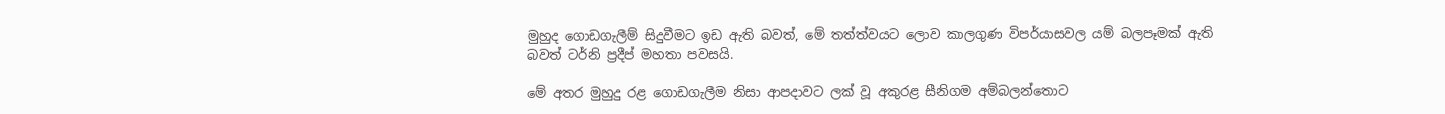මුහුද ගොඩගැලීම් සිදුවීමට ඉඩ ඇති බවත්, මේ තත්ත්වයට ලොව කාලගුණ විපර්යාසවල යම් බලපෑමක් ඇති බවත් ටර්නි ප්‍රදීප් මහතා පවසයි.

මේ අතර මුහුදු රළ ගොඩගැලීම නිසා ආපදාවට ලක් වූ අකුරළ සීනිගම අම්බලන්තොට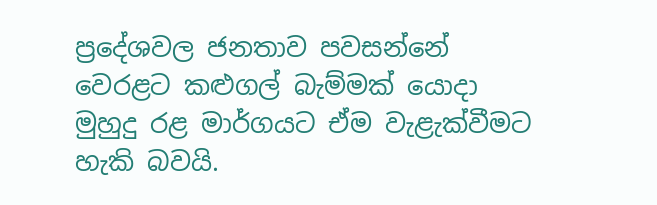ප්‍රදේශවල ජනතාව පවසන්නේ වෙරළට කළුගල් බැම්මක් යොදා මුහුදු රළ මාර්ගයට ඒම වැළැක්වීමට හැකි බවයි.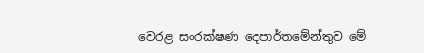වෙරළ සංරක්ෂණ දෙපාර්ත‍මේන්තුව මේ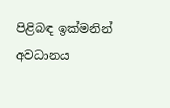පිළිබඳ ඉක්මනින් අවධානය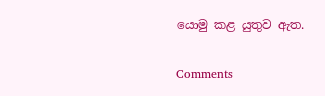යොමු කළ යුතුව ඇත.

Comments